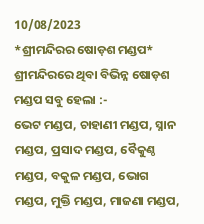10/08/2023
*ଶ୍ରୀମନ୍ଦିରର ଷୋଡ଼ଶ ମଣ୍ଡପ*
ଶ୍ରୀମନ୍ଦିରରେ ଥିବା ବିଭିନ୍ନ ଷୋଡ଼ଶ ମଣ୍ଡପ ସବୁ ହେଲା :-
ଭେଟ ମଣ୍ଡପ, ଚାହାଣୀ ମଣ୍ଡପ, ସ୍ନାନ ମଣ୍ଡପ, ପ୍ରସାଦ ମଣ୍ଡପ, ବୈକୁଣ୍ଠ ମଣ୍ଡପ, ବକୁଳ ମଣ୍ଡପ, ଭୋଗ ମଣ୍ଡପ, ମୁକ୍ତି ମଣ୍ଡପ, ମାଜଣା ମଣ୍ଡପ,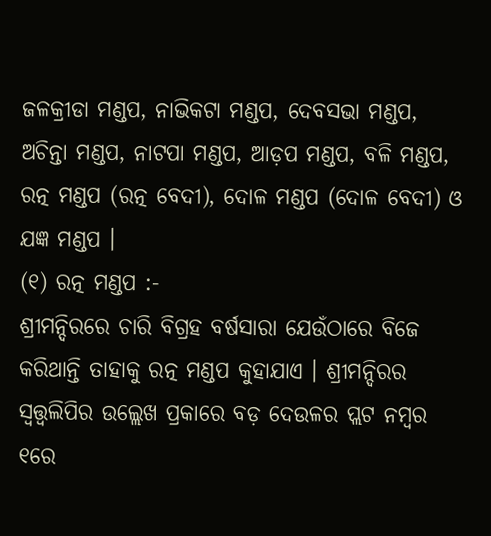ଜଳକ୍ରୀଡା ମଣ୍ଡପ, ନାଭିକଟା ମଣ୍ଡପ, ଦେବସଭା ମଣ୍ଡପ, ଅଚିନ୍ତା ମଣ୍ଡପ, ନାଟପା ମଣ୍ଡପ, ଆଡ଼ପ ମଣ୍ଡପ, ବଳି ମଣ୍ଡପ, ରତ୍ନ ମଣ୍ଡପ (ରତ୍ନ ବେଦୀ), ଦୋଳ ମଣ୍ଡପ (ଦୋଳ ବେଦୀ) ଓ ଯଜ୍ଞ ମଣ୍ଡପ ।
(୧) ରତ୍ନ ମଣ୍ଡପ :-
ଶ୍ରୀମନ୍ଦିରରେ ଚାରି ବିଗ୍ରହ ବର୍ଷସାରା ଯେଉଁଠାରେ ବିଜେ କରିଥାନ୍ତି ତାହାକୁ ରତ୍ନ ମଣ୍ଡପ କୁହାଯାଏ । ଶ୍ରୀମନ୍ଦିରର ସ୍ୱତ୍ତ୍ୱଲିପିର ଉଲ୍ଲେଖ ପ୍ରକାରେ ବଡ଼ ଦେଉଳର ପ୍ଲଟ ନମ୍ବର ୧ରେ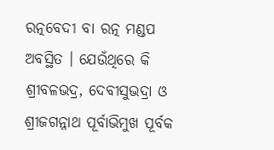ରତ୍ନବେଦୀ ବା ରତ୍ନ ମଣ୍ଡପ ଅବସ୍ଥିତ । ଯେଉଁଥିରେ କି ଶ୍ରୀବଳଭଦ୍ର, ଦେବୀସୁଭଦ୍ରା ଓ ଶ୍ରୀଜଗନ୍ନାଥ ପୂର୍ବାଭିମୁଖ ପୂର୍ବକ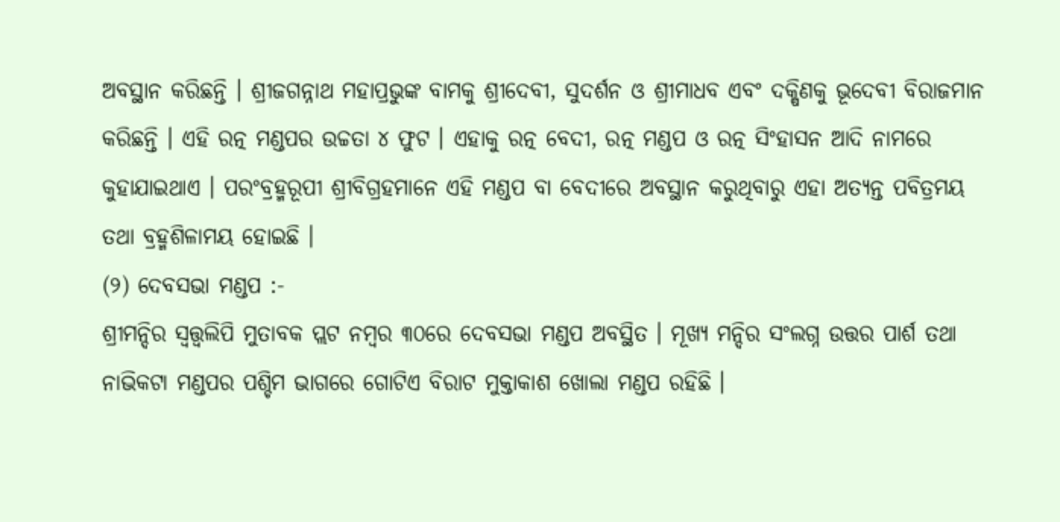ଅବସ୍ଥାନ କରିଛନ୍ତି । ଶ୍ରୀଜଗନ୍ନାଥ ମହାପ୍ରଭୁଙ୍କ ବାମକୁ ଶ୍ରୀଦେବୀ, ସୁଦର୍ଶନ ଓ ଶ୍ରୀମାଧବ ଏବଂ ଦକ୍ଷିଣକୁ ଭୂଦେବୀ ବିରାଜମାନ କରିଛନ୍ତି । ଏହି ରତ୍ନ ମଣ୍ଡପର ଉଚ୍ଚତା ୪ ଫୁଟ । ଏହାକୁ ରତ୍ନ ବେଦୀ, ରତ୍ନ ମଣ୍ଡପ ଓ ରତ୍ନ ସିଂହାସନ ଆଦି ନାମରେ କୁହାଯାଇଥାଏ । ପରଂବ୍ରହ୍ମରୂପୀ ଶ୍ରୀବିଗ୍ରହମାନେ ଏହି ମଣ୍ଡପ ବା ବେଦୀରେ ଅବସ୍ଥାନ କରୁଥିବାରୁ ଏହା ଅତ୍ଯନ୍ତ ପବିତ୍ରମୟ ତଥା ବ୍ରହ୍ମଶିଳାମୟ ହୋଇଛି ।
(୨) ଦେବସଭା ମଣ୍ଡପ :-
ଶ୍ରୀମନ୍ଦିର ସ୍ୱତ୍ତ୍ୱଲିପି ମୁତାବକ ପ୍ଲଟ ନମ୍ବର ୩୦ରେ ଦେବସଭା ମଣ୍ଡପ ଅବସ୍ଥିତ । ମୂଖ୍ଯ ମନ୍ଦିର ସଂଲଗ୍ନ ଉତ୍ତର ପାର୍ଶ ତଥା ନାଭିକଟା ମଣ୍ଡପର ପଶ୍ଚିମ ଭାଗରେ ଗୋଟିଏ ବିରାଟ ମୁକ୍ତାକାଶ ଖୋଲା ମଣ୍ଡପ ରହିଛି ।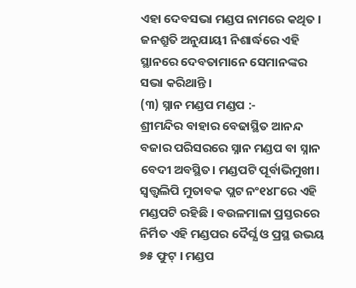ଏହା ଦେବସଭା ମଣ୍ଡପ ନାମରେ କଥିତ । ଜନଶ୍ରୁତି ଅନୁଯାୟୀ ନିଶାର୍ଦ୍ଧରେ ଏହି ସ୍ଥାନରେ ଦେବତାମାନେ ସେମାନଙ୍କର ସଭା କରିଥାନ୍ତି ।
(୩) ସ୍ନାନ ମଣ୍ଡପ ମଣ୍ଡପ :-
ଶ୍ରୀମନ୍ଦିର ବାହାର ବେଢାସ୍ଥିତ ଆନନ୍ଦ ବଜାର ପରିସରରେ ସ୍ନାନ ମଣ୍ଡପ ବା ସ୍ନାନ ବେଦୀ ଅବସ୍ଥିତ। ମଣ୍ଡପଟି ପୂର୍ବାଭିମୁଖୀ। ସ୍ୱତ୍ତ୍ୱଲିପି ମୁତାବକ ପ୍ଲଟ ନଂ୧୪୮ରେ ଏହି ମଣ୍ଡପଟି ରହିଛି । ବଉଳମାଳା ପ୍ରସ୍ତରରେ ନିର୍ମିତ ଏହି ମଣ୍ଡପର ଦୈର୍ଘ୍ଯ ଓ ପ୍ରସ୍ଥ ଉଭୟ ୭୫ ଫୁଟ୍ । ମଣ୍ଡପ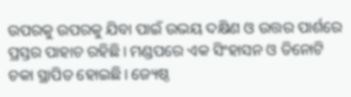ଉପରକୁ ଉପରକୁ ଯିବା ପାଇଁ ଉଭୟ ଦକ୍ଷିଣ ଓ ଉତ୍ତର ପାର୍ଶରେ ପ୍ରସ୍ତର ପାହାଚ ରହିଛି। ମଣ୍ଡପରେ ଏକ ସିଂହାସନ ଓ ତିନୋଟି ଚକା ସ୍ଥାପିତ ହୋଇଛି। ଜ୍ୟେଷ୍ଠ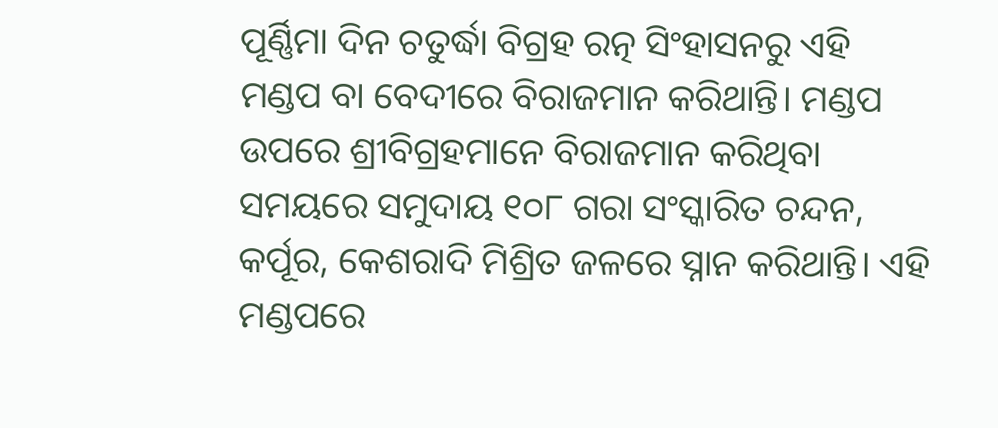ପୂର୍ଣ୍ଣିମା ଦିନ ଚତୁର୍ଦ୍ଧା ବିଗ୍ରହ ରତ୍ନ ସିଂହାସନରୁ ଏହି ମଣ୍ଡପ ବା ବେଦୀରେ ବିରାଜମାନ କରିଥାନ୍ତି। ମଣ୍ଡପ ଉପରେ ଶ୍ରୀବିଗ୍ରହମାନେ ବିରାଜମାନ କରିଥିବା ସମୟରେ ସମୁଦାୟ ୧୦୮ ଗରା ସଂସ୍କାରିତ ଚନ୍ଦନ, କର୍ପୂର, କେଶରାଦି ମିଶ୍ରିତ ଜଳରେ ସ୍ନାନ କରିଥାନ୍ତି। ଏହି ମଣ୍ଡପରେ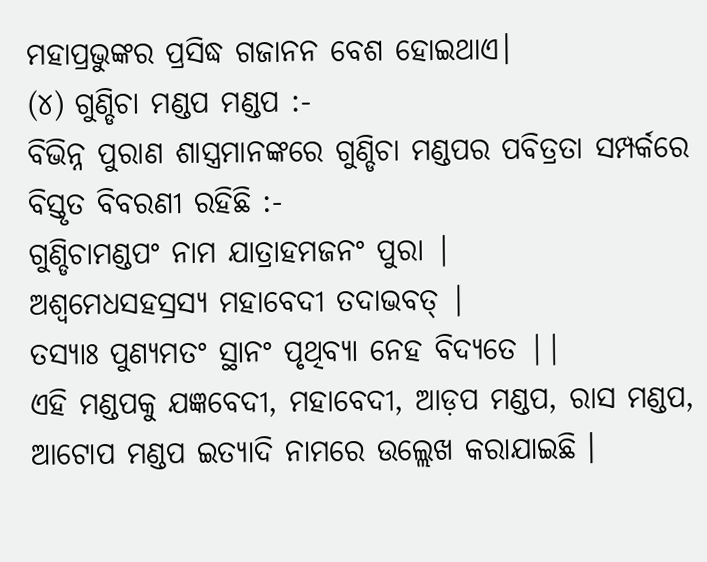ମହାପ୍ରଭୁଙ୍କର ପ୍ରସିଦ୍ଧ ଗଜାନନ ବେଶ ହୋଇଥାଏ।
(୪) ଗୁଣ୍ଡିଚା ମଣ୍ଡପ ମଣ୍ଡପ :-
ବିଭିନ୍ନ ପୁରାଣ ଶାସ୍ତ୍ରମାନଙ୍କରେ ଗୁଣ୍ଡିଚା ମଣ୍ଡପର ପବିତ୍ରତା ସମ୍ପର୍କରେ ବିସ୍ତୃତ ବିବରଣୀ ରହିଛି :-
ଗୁଣ୍ଡିଚାମଣ୍ଡପଂ ନାମ ଯାତ୍ରାହମଜନଂ ପୁରା |
ଅଶ୍ୱମେଧସହସ୍ରସ୍ଯ ମହାବେଦୀ ତଦାଭବତ୍ |
ତସ୍ୟାଃ ପୁଣ୍ଯମତଂ ସ୍ଥାନଂ ପୃଥିବ୍ଯା ନେହ ବିଦ୍ୟତେ ||
ଏହି ମଣ୍ଡପକୁ ଯଜ୍ଞବେଦୀ, ମହାବେଦୀ, ଆଡ଼ପ ମଣ୍ଡପ, ରାସ ମଣ୍ଡପ, ଆଟୋପ ମଣ୍ଡପ ଇତ୍ଯାଦି ନାମରେ ଉଲ୍ଲେଖ କରାଯାଇଛି ।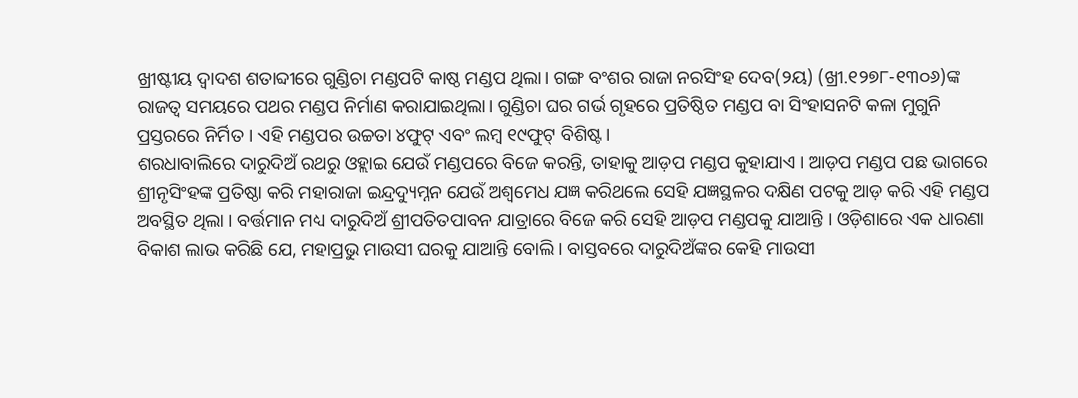ଖ୍ରୀଷ୍ଟୀୟ ଦ୍ୱାଦଶ ଶତାବ୍ଦୀରେ ଗୁଣ୍ଡିଚା ମଣ୍ଡପଟି କାଷ୍ଠ ମଣ୍ଡପ ଥିଲା। ଗଙ୍ଗ ବଂଶର ରାଜା ନରସିଂହ ଦେବ(୨ୟ) (ଖ୍ରୀ.୧୨୭୮-୧୩୦୬)ଙ୍କ ରାଜତ୍ୱ ସମୟରେ ପଥର ମଣ୍ଡପ ନିର୍ମାଣ କରାଯାଇଥିଲା। ଗୁଣ୍ଡିଚା ଘର ଗର୍ଭ ଗୃହରେ ପ୍ରତିଷ୍ଠିତ ମଣ୍ଡପ ବା ସିଂହାସନଟି କଳା ମୁଗୁନି ପ୍ରସ୍ତରରେ ନିର୍ମିତ । ଏହି ମଣ୍ଡପର ଉଚ୍ଚତା ୪ଫୁଟ୍ ଏବଂ ଲମ୍ବ ୧୯ଫୁଟ୍ ବିଶିଷ୍ଟ।
ଶରଧାବାଲିରେ ଦାରୁଦିଅଁ ରଥରୁ ଓହ୍ଲାଇ ଯେଉଁ ମଣ୍ଡପରେ ବିଜେ କରନ୍ତି, ତାହାକୁ ଆଡ଼ପ ମଣ୍ଡପ କୁହାଯାଏ । ଆଡ଼ପ ମଣ୍ଡପ ପଛ ଭାଗରେ ଶ୍ରୀନୃସିଂହଙ୍କ ପ୍ରତିଷ୍ଠା କରି ମହାରାଜା ଇନ୍ଦ୍ରଦ୍ୟୁମ୍ନନ ଯେଉଁ ଅଶ୍ୱମେଧ ଯଜ୍ଞ କରିଥଲେ ସେହି ଯଜ୍ଞସ୍ଥଳର ଦକ୍ଷିଣ ପଟକୁ ଆଡ଼ କରି ଏହି ମଣ୍ଡପ ଅବସ୍ଥିତ ଥିଲା । ବର୍ତ୍ତମାନ ମଧ୍ୟ ଦାରୁଦିଅଁ ଶ୍ରୀପତିତପାବନ ଯାତ୍ରାରେ ବିଜେ କରି ସେହି ଆଡ଼ପ ମଣ୍ଡପକୁ ଯାଆନ୍ତି । ଓଡ଼ିଶାରେ ଏକ ଧାରଣା ବିକାଶ ଲାଭ କରିଛି ଯେ, ମହାପ୍ରଭୁ ମାଉସୀ ଘରକୁ ଯାଆନ୍ତି ବୋଲି । ବାସ୍ତବରେ ଦାରୁଦିଅଁଙ୍କର କେହି ମାଉସୀ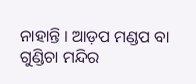ନାହାନ୍ତି । ଆଡ଼ପ ମଣ୍ଡପ ବା ଗୁଣ୍ଡିଚା ମନ୍ଦିର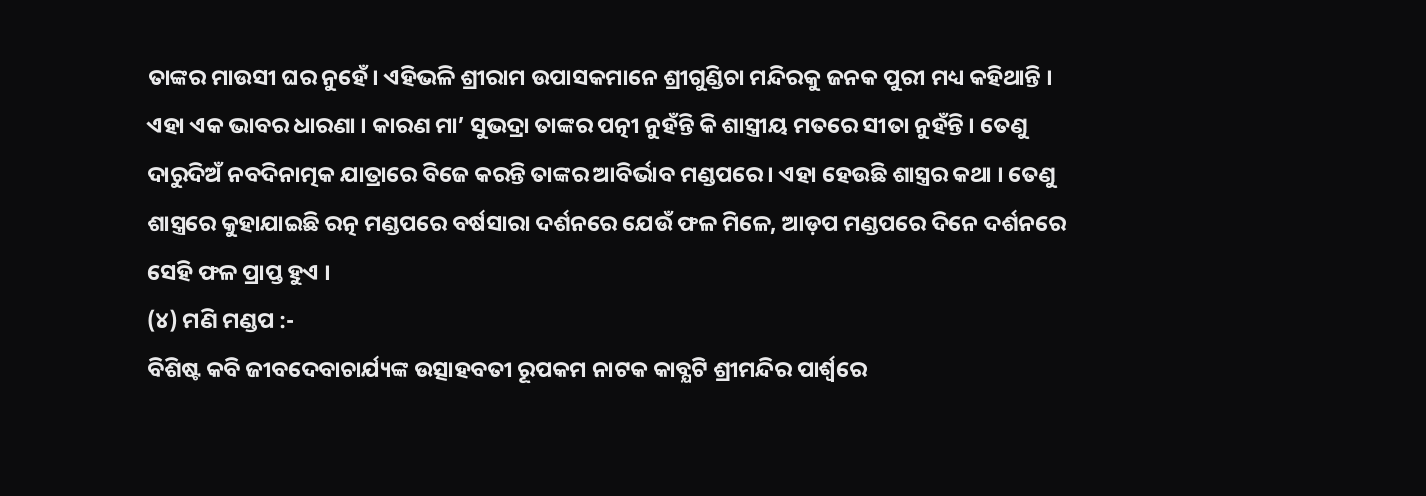ତାଙ୍କର ମାଉସୀ ଘର ନୁହେଁ। ଏହିଭଳି ଶ୍ରୀରାମ ଉପାସକମାନେ ଶ୍ରୀଗୁଣ୍ଡିଚା ମନ୍ଦିରକୁ ଜନକ ପୁରୀ ମଧ୍ୟ କହିଥାନ୍ତି । ଏହା ଏକ ଭାବର ଧାରଣା । କାରଣ ମା’ ସୁଭଦ୍ରା ତାଙ୍କର ପତ୍ନୀ ନୁହଁନ୍ତି କି ଶାସ୍ତ୍ରୀୟ ମତରେ ସୀତା ନୁହଁନ୍ତି । ତେଣୁ ଦାରୁଦିଅଁ ନବଦିନାତ୍ମକ ଯାତ୍ରାରେ ବିଜେ କରନ୍ତି ତାଙ୍କର ଆବିର୍ଭାବ ମଣ୍ଡପରେ । ଏହା ହେଉଛି ଶାସ୍ତ୍ରର କଥା । ତେଣୁ ଶାସ୍ତ୍ରରେ କୁହାଯାଇଛି ରତ୍ନ ମଣ୍ଡପରେ ବର୍ଷସାରା ଦର୍ଶନରେ ଯେଉଁ ଫଳ ମିଳେ, ଆଡ଼ପ ମଣ୍ଡପରେ ଦିନେ ଦର୍ଶନରେ ସେହି ଫଳ ପ୍ରାପ୍ତ ହୁଏ ।
(୪) ମଣି ମଣ୍ଡପ :-
ବିଶିଷ୍ଟ କବି ଜୀବଦେବାଚାର୍ଯ୍ୟଙ୍କ ଉତ୍ସାହବତୀ ରୂପକମ ନାଟକ କାବ୍ଯଟି ଶ୍ରୀମନ୍ଦିର ପାର୍ଶ୍ୱରେ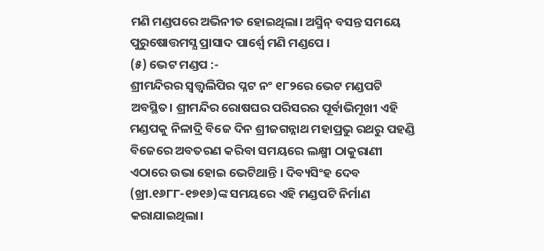ମଣି ମଣ୍ଡପରେ ଅଭିନୀତ ହୋଇଥିଲା। ଅସ୍ମିନ୍ ବସନ୍ତ ସମୟେ ପୁରୁଷୋତ୍ତମସ୍ଯ ପ୍ରାସାଦ ପାର୍ଶ୍ୱେ ମଣି ମଣ୍ଡପେ ।
(୫) ଭେଟ ମଣ୍ଡପ :-
ଶ୍ରୀମନ୍ଦିରର ସ୍ୱତ୍ତ୍ୱଲିପିର ପ୍ଳଟ ନଂ ୧୮୨ରେ ଭେଟ ମଣ୍ଡପଟି ଅବସ୍ଥିତ। ଶ୍ରୀମନ୍ଦିର ରୋଷଘର ପରିସରର ପୂର୍ବାଭିମୂଖୀ ଏହି ମଣ୍ଡପକୁ ନିଳାଦ୍ରି ବିଜେ ଦିନ ଶ୍ରୀଜଗନ୍ନାଥ ମହାପ୍ରଭୁ ରଥରୁ ପହଣ୍ଡି ବିଜେରେ ଅବତରଣ କରିବା ସମୟରେ ଲକ୍ଷ୍ମୀ ଠାକୁରାଣୀ ଏଠାରେ ଉଭା ହୋଇ ଭେଟିଥାନ୍ତି । ଦିବ୍ୟସିଂହ ଦେବ (ଖ୍ରୀ.୧୬୮୮-୧୭୧୬)ଙ୍କ ସମୟରେ ଏହି ମଣ୍ଡପଟି ନିର୍ମାଣ କରାଯାଇଥିଲା।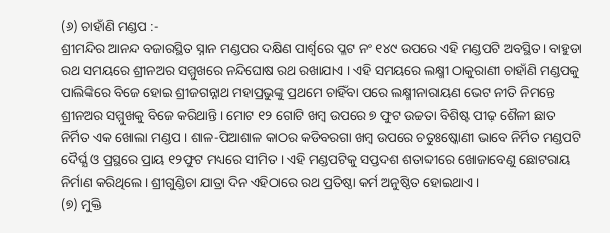(୬) ଚାହାଁଣି ମଣ୍ଡପ :-
ଶ୍ରୀମନ୍ଦିର ଆନନ୍ଦ ବଜାରସ୍ଥିତ ସ୍ନାନ ମଣ୍ଡପର ଦକ୍ଷିଣ ପାର୍ଶ୍ୱରେ ପ୍ଳଟ ନଂ ୧୪୯ ଉପରେ ଏହି ମଣ୍ଡପଟି ଅବସ୍ଥିତ। ବାହୁଡା ରଥ ସମୟରେ ଶ୍ରୀନଅର ସମ୍ମୁଖରେ ନନ୍ଦିଘୋଷ ରଥ ରଖାଯାଏ । ଏହି ସମୟରେ ଲକ୍ଷ୍ମୀ ଠାକୁରାଣୀ ଚାହାଁଣି ମଣ୍ଡପକୁ ପାଲିଙ୍କିରେ ବିଜେ ହୋଇ ଶ୍ରୀଜଗନ୍ନାଥ ମହାପ୍ରଭୁଙ୍କୁ ପ୍ରଥମେ ଚାହିଁବା ପରେ ଲକ୍ଷ୍ମୀନାରାୟଣ ଭେଟ ନୀତି ନିମନ୍ତେ ଶ୍ରୀନଅର ସମ୍ମୁଖକୁ ବିଜେ କରିଥାନ୍ତି। ମୋଟ ୧୨ ଗୋଟି ଖମ୍ବ ଉପରେ ୭ ଫୁଟ ଉଚ୍ଚତା ବିଶିଷ୍ଟ ପୀଢ଼ ଶୈଳୀ ଛାତ ନିର୍ମିତ ଏକ ଖୋଲା ମଣ୍ଡପ । ଶାଳ-ପିଆଶାଳ କାଠର କଡିବରଗା ଖମ୍ବ ଉପରେ ଚତୁଃଷ୍କୋଣୀ ଭାବେ ନିର୍ମିତ ମଣ୍ଡପଟି ଦୈର୍ଘ୍ଯ ଓ ପ୍ରସ୍ଥରେ ପ୍ରାୟ ୧୨ଫୁଟ ମଧ୍ୟରେ ସୀମିତ । ଏହି ମଣ୍ଡପଟିକୁ ସପ୍ତଦଶ ଶତାବ୍ଦୀରେ ଖୋଜାବେଣୁ ଛୋଟରାୟ ନିର୍ମାଣ କରିଥିଲେ। ଶ୍ରୀଗୁଣ୍ଡିଚା ଯାତ୍ରା ଦିନ ଏହିଠାରେ ରଥ ପ୍ରତିଷ୍ଠା କର୍ମ ଅନୁଷ୍ଠିତ ହୋଇଥାଏ ।
(୭) ମୁକ୍ତି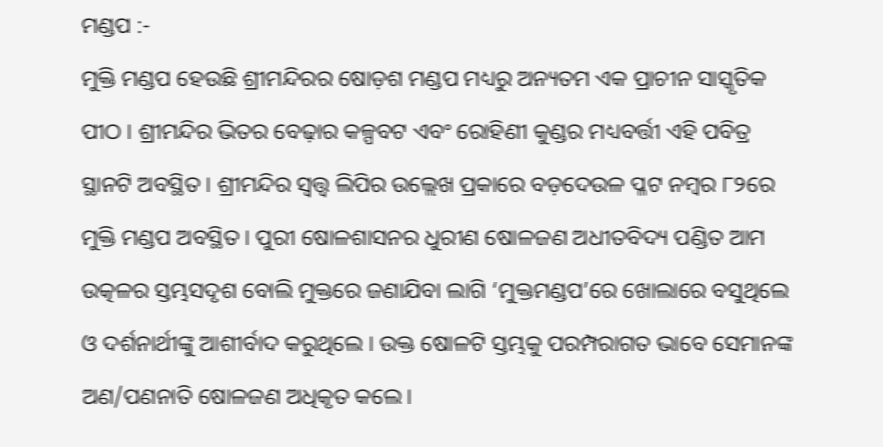ମଣ୍ଡପ :-
ମୁକ୍ତି ମଣ୍ଡପ ହେଉଛି ଶ୍ରୀମନ୍ଦିରର ଷୋଡ଼ଶ ମଣ୍ଡପ ମଧ୍ୟରୁ ଅନ୍ୟତମ ଏକ ପ୍ରାଚୀନ ସାସ୍କୃତିକ ପୀଠ । ଶ୍ରୀମନ୍ଦିର ଭିତର ବେଢ଼ାର କଳ୍ପବଟ ଏବଂ ରୋହିଣୀ କୁଣ୍ଡର ମଧ୍ୟବର୍ତ୍ତୀ ଏହି ପବିତ୍ର ସ୍ଥାନଟି ଅବସ୍ଥିତ । ଶ୍ରୀମନ୍ଦିର ସ୍ୱତ୍ତ୍ୱ ଲିପିର ଉଲ୍ଲେଖ ପ୍ରକାରେ ବଡ଼ଦେଉଳ ପ୍ଳଟ ନମ୍ବର ୮୨ରେ ମୁକ୍ତି ମଣ୍ଡପ ଅବସ୍ଥିତ । ପୁରୀ ଷୋଳଶାସନର ଧୁରୀଣ ଷୋଳଜଣ ଅଧୀତବିଦ୍ୟ ପଣ୍ଡିତ ଆମ ଉତ୍କଳର ସ୍ତମ୍ଭସଦୃଶ ବୋଲି ମୁକ୍ତରେ ଜଣାଯିବା ଲାଗି ‘ମୁକ୍ତମଣ୍ଡପ’ରେ ଖୋଲାରେ ବସୁଥିଲେ ଓ ଦର୍ଶନାର୍ଥୀଙ୍କୁ ଆଶୀର୍ବାଦ କରୁଥିଲେ । ଉକ୍ତ ଷୋଳଟି ସ୍ତମ୍ଭକୁ ପରମ୍ପରାଗତ ଭାବେ ସେମାନଙ୍କ ଅଣ/ପଣନାତି ଷୋଳଜଣ ଅଧିକୃତ କଲେ।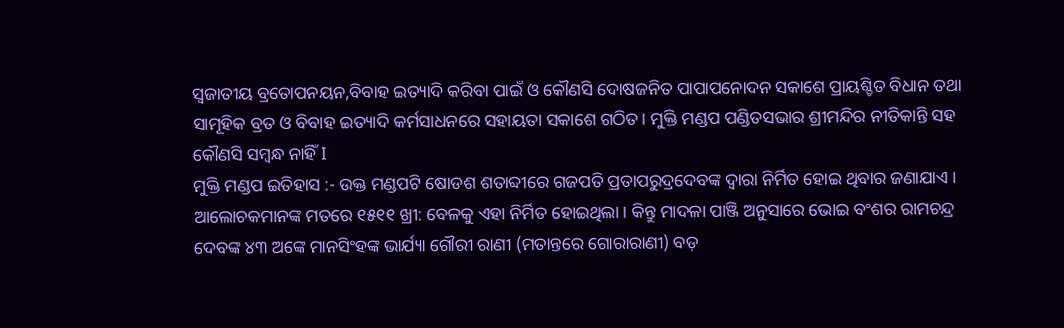ସ୍ୱଜାତୀୟ ବ୍ରତୋପନୟନ,ବିବାହ ଇତ୍ୟାଦି କରିବା ପାଇଁ ଓ କୌଣସି ଦୋଷଜନିତ ପାପାପନୋଦନ ସକାଶେ ପ୍ରାୟଶ୍ଚିତ ବିଧାନ ତଥା ସାମୂହିକ ବ୍ରତ ଓ ବିବାହ ଇତ୍ୟାଦି କର୍ମସାଧନରେ ସହାୟତା ସକାଶେ ଗଠିତ। ମୁକ୍ତି ମଣ୍ଡପ ପଣ୍ଡିତସଭାର ଶ୍ରୀମନ୍ଦିର ନୀତିକାନ୍ତି ସହ କୌଣସି ସମ୍ବନ୍ଧ ନାହିଁ I
ମୁକ୍ତି ମଣ୍ଡପ ଇତିହାସ :- ଉକ୍ତ ମଣ୍ଡପଟି ଷୋଡଶ ଶତାବ୍ଦୀରେ ଗଜପତି ପ୍ରତାପରୁଦ୍ରଦେବଙ୍କ ଦ୍ୱାରା ନିର୍ମିତ ହୋଇ ଥିବାର ଜଣାଯାଏ । ଆଲୋଚକମାନଙ୍କ ମତରେ ୧୫୧୧ ଖ୍ରୀ: ବେଳକୁ ଏହା ନିର୍ମିତ ହୋଇଥିଲା । କିନ୍ତୁ ମାଦଳା ପାଞ୍ଜି ଅନୁସାରେ ଭୋଇ ବଂଶର ରାମଚନ୍ଦ୍ର ଦେବଙ୍କ ୪୩ ଅଙ୍କେ ମାନସିଂହଙ୍କ ଭାର୍ଯ୍ୟା ଗୌରୀ ରାଣୀ (ମତାନ୍ତରେ ଗୋରାରାଣୀ) ବଡ଼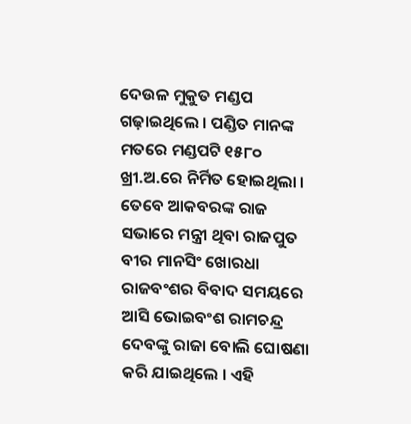ଦେଉଳ ମୁକୁତ ମଣ୍ଡପ ଗଢ଼ାଇଥିଲେ । ପଣ୍ଡିତ ମାନଙ୍କ ମତରେ ମଣ୍ଡପଟି ୧୫୮୦ ଖ୍ରୀ.ଅ.ରେ ନିର୍ମିତ ହୋଇଥିଲା । ତେବେ ଆକବରଙ୍କ ରାଜ ସଭାରେ ମନ୍ତ୍ରୀ ଥିବା ରାଜପୁତ ବୀର ମାନସିଂ ଖୋରଧା ରାଜବଂଶର ବିବାଦ ସମୟରେ ଆସି ଭୋଇବଂଶ ରାମଚନ୍ଦ୍ର ଦେବଙ୍କୁ ରାଜା ବୋଲି ଘୋଷଣା କରି ଯାଇଥିଲେ । ଏହି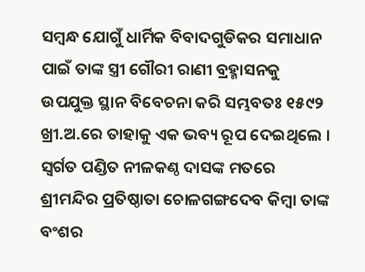ସମ୍ବନ୍ଧ ଯୋଗୁଁ ଧାର୍ମିକ ବିବାଦଗୁଡିକର ସମାଧାନ ପାଇଁ ତାଙ୍କ ସ୍ତ୍ରୀ ଗୌରୀ ରାଣୀ ବ୍ରହ୍ମାସନକୁ ଉପଯୁକ୍ତ ସ୍ଥାନ ବିବେଚନା କରି ସମ୍ଭବତଃ ୧୫୯୨ ଖ୍ରୀ.ଅ.ରେ ତାହାକୁ ଏକ ଭବ୍ୟ ରୂପ ଦେଇଥିଲେ । ସ୍ୱର୍ଗତ ପଣ୍ଡିତ ନୀଳକଣ୍ଠ ଦାସଙ୍କ ମତରେ ଶ୍ରୀମନ୍ଦିର ପ୍ରତିଷ୍ଠାତା ଚୋଳଗଙ୍ଗଦେବ କିମ୍ବା ତାଙ୍କ ବଂଶର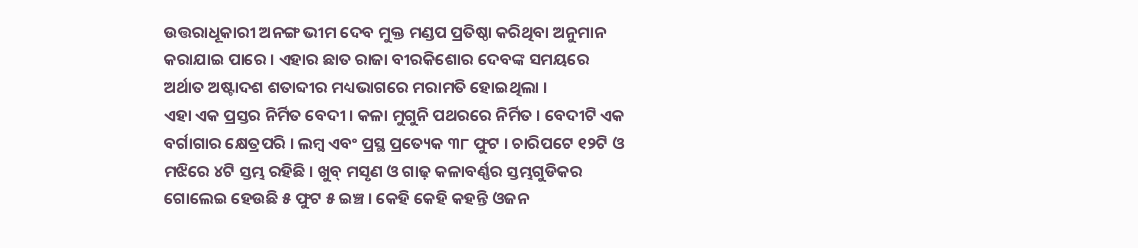ଉତ୍ତରାଧୂକାରୀ ଅନଙ୍ଗ ଭୀମ ଦେବ ମୁକ୍ତ ମଣ୍ଡପ ପ୍ରତିଷ୍ଠା କରିଥିବା ଅନୁମାନ କରାଯାଇ ପାରେ । ଏହାର ଛାତ ରାଜା ବୀରକିଶୋର ଦେବଙ୍କ ସମୟରେ ଅର୍ଥାତ ଅଷ୍ଟାଦଶ ଶତାବ୍ଦୀର ମଧ୍ୟଭାଗରେ ମରାମତି ହୋଇଥିଲା ।
ଏହା ଏକ ପ୍ରସ୍ତର ନିର୍ମିତ ବେଦୀ । କଳା ମୁଗୁନି ପଥରରେ ନିର୍ମିତ । ବେଦୀଟି ଏକ ବର୍ଗାଗାର କ୍ଷେତ୍ରପରି । ଲମ୍ବ ଏବଂ ପ୍ରସ୍ଥ ପ୍ରତ୍ୟେକ ୩୮ ଫୁଟ । ଚାରିପଟେ ୧୨ଟି ଓ ମଝିରେ ୪ଟି ସ୍ତମ୍ଭ ରହିଛି । ଖୁବ୍ ମସୃଣ ଓ ଗାଢ଼ କଳାବର୍ଣ୍ଣର ସ୍ତମ୍ଭଗୁଡିକର ଗୋଲେଇ ହେଉଛି ୫ ଫୁଟ ୫ ଇଞ୍ଚ । କେହି କେହି କହନ୍ତି ଓଜନ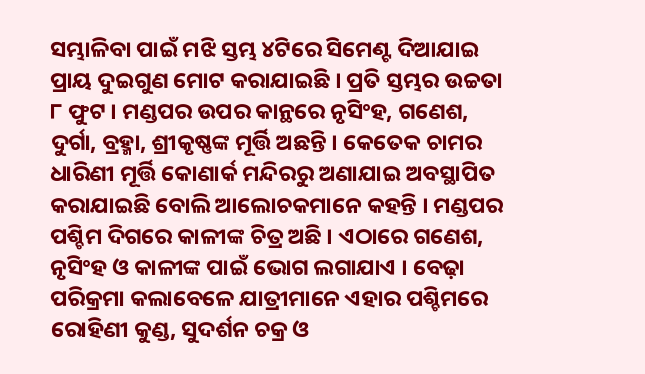ସମ୍ଭାଳିବା ପାଇଁ ମଝି ସ୍ତମ୍ଭ ୪ଟିରେ ସିମେଣ୍ଟ ଦିଆଯାଇ ପ୍ରାୟ ଦୁଇଗୁଣ ମୋଟ କରାଯାଇଛି । ପ୍ରତି ସ୍ତମ୍ଭର ଉଚ୍ଚତା ୮ ଫୁଟ । ମଣ୍ଡପର ଉପର କାନ୍ଥରେ ନୃସିଂହ, ଗଣେଶ, ଦୁର୍ଗା, ବ୍ରହ୍ମା, ଶ୍ରୀକୃଷ୍ଣଙ୍କ ମୂର୍ତ୍ତି ଅଛନ୍ତି । କେତେକ ଚାମର ଧାରିଣୀ ମୂର୍ତ୍ତି କୋଣାର୍କ ମନ୍ଦିରରୁ ଅଣାଯାଇ ଅବସ୍ଥାପିତ କରାଯାଇଛି ବୋଲି ଆଲୋଚକମାନେ କହନ୍ତି । ମଣ୍ଡପର ପଶ୍ଚିମ ଦିଗରେ କାଳୀଙ୍କ ଚିତ୍ର ଅଛି । ଏଠାରେ ଗଣେଶ, ନୃସିଂହ ଓ କାଳୀଙ୍କ ପାଇଁ ଭୋଗ ଲଗାଯାଏ । ବେଢ଼ା ପରିକ୍ରମା କଲାବେଳେ ଯାତ୍ରୀମାନେ ଏହାର ପଶ୍ଚିମରେ ରୋହିଣୀ କୁଣ୍ଡ, ସୁଦର୍ଶନ ଚକ୍ର ଓ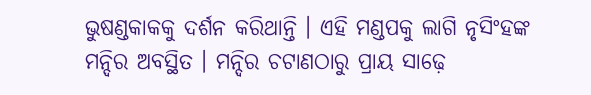ଭୁଷଣ୍ଡକାକକୁ ଦର୍ଶନ କରିଥାନ୍ତି । ଏହି ମଣ୍ଡପକୁ ଲାଗି ନୃସିଂହଙ୍କ ମନ୍ଦିର ଅବସ୍ଥିତ । ମନ୍ଦିର ଚଟାଣଠାରୁ ପ୍ରାୟ ସାଢ଼େ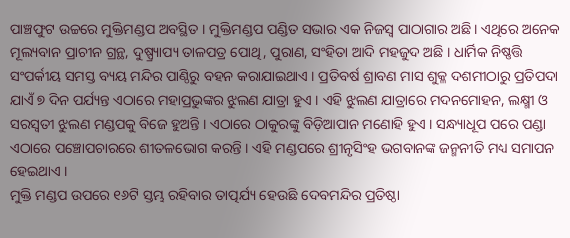ପାଞ୍ଚଫୁଟ ଉଚ୍ଚରେ ମୁକ୍ତିମଣ୍ଡପ ଅବସ୍ଥିତ । ମୁକ୍ତିମଣ୍ଡପ ପଣ୍ଡିତ ସଭାର ଏକ ନିଜସ୍ୱ ପାଠାଗାର ଅଛି। ଏଥିରେ ଅନେକ ମୂଲ୍ୟବାନ ପ୍ରାଚୀନ ଗ୍ରନ୍ଥ, ଦୁଷ୍ପ୍ର୍ୟାପ୍ୟ ତାଳପତ୍ର ପୋଥି, ପୁରାଣ, ସଂହିତା ଆଦି ମହଜୁଦ ଅଛି । ଧାର୍ମିକ ନିଷ୍ଣତ୍ତି ସଂପର୍କୀୟ ସମସ୍ତ ବ୍ୟୟ ମନ୍ଦିର ପାଣ୍ଠିରୁ ବହନ କରାଯାଇଥାଏ । ପ୍ରତିବର୍ଷ ଶ୍ରାବଣ ମାସ ଶୁକ୍ଳ ଦଶମୀଠାରୁ ପ୍ରତିପଦା ଯାଏଁ ୭ ଦିନ ପର୍ଯ୍ୟନ୍ତ ଏଠାରେ ମହାପ୍ରଭୁଙ୍କର ଝୁଲଣ ଯାତ୍ରା ହୁଏ । ଏହି ଝୁଲଣ ଯାତ୍ରାରେ ମଦନମୋହନ, ଲକ୍ଷ୍ମୀ ଓ ସରସ୍ୱତୀ ଝୁଲଣ ମଣ୍ଡପକୁ ବିଜେ ହୁଅନ୍ତି । ଏଠାରେ ଠାକୁରଙ୍କୁ ବିଡ଼ିଆପାନ ମଣୋହି ହୁଏ । ସନ୍ଧ୍ୟାଧୂପ ପରେ ପଣ୍ଡା ଏଠାରେ ପଞ୍ଚୋପଚାରରେ ଶୀତଳଭୋଗ କରନ୍ତି । ଏହି ମଣ୍ଡପରେ ଶ୍ରୀନୃସିଂହ ଭଗବାନଙ୍କ ଜନ୍ମନୀତି ମଧ୍ୟ ସମାପନ ହେଇଥାଏ ।
ମୁକ୍ତି ମଣ୍ଡପ ଉପରେ ୧୬ଟି ସ୍ତମ୍ଭ ରହିବାର ତାତ୍ପର୍ଯ୍ୟ ହେଉଛି ଦେବମନ୍ଦିର ପ୍ରତିଷ୍ଠା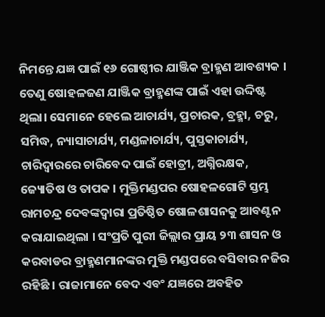ନିମନ୍ତେ ଯଜ୍ଞ ପାଇଁ ୧୬ ଗୋଷ୍ଠୀର ଯାଞ୍ଜିକ ବ୍ରାହ୍ମଣ ଆବଶ୍ୟକ । ତେଣୁ ଷୋହଳଜଣ ଯାଞ୍ଜିକ ବ୍ରାହ୍ମଣଙ୍କ ପାଇଁ ଏହା ଉଦ୍ଦିଷ୍ଟ ଥିଲା। ସେମାନେ ହେଲେ ଆଚାର୍ଯ୍ୟ, ପ୍ରଚାରକ, ବ୍ରହ୍ମା, ଚରୁ, ସମିଦ୍ଧ, ନ୍ୟାସାଚାର୍ଯ୍ୟ, ମଣ୍ଡଳାଚାର୍ଯ୍ୟ, ପୁସ୍ତକାଚାର୍ଯ୍ୟ, ଚାରିଦ୍ୱାରରେ ଚାରିବେଦ ପାଇଁ ହୋତ୍ରୀ, ଅଗ୍ନିରକ୍ଷକ, ଜ୍ୟୋତିଷ ଓ ତାପକ । ମୁକ୍ତିମଣ୍ଡପର ଷୋହଳଗୋଟି ସ୍ତମ୍ଭ ରାମଚନ୍ଦ୍ର ଦେବଙ୍କଦ୍ୱାରା ପ୍ରତିଷ୍ଠିତ ଷୋଳଶାସନକୁ ଆବଣ୍ଟନ କରାଯାଇଥିଲା । ସଂପ୍ରତି ପୁରୀ ଜିଲ୍ଲାର ପ୍ରାୟ ୨୩ ଶାସନ ଓ କରବାଡର ବ୍ରାହ୍ମଣମାନଙ୍କର ମୁକ୍ତି ମଣ୍ଡପରେ ବସିବାର ନଜିର ରହିଛି । ରାଜାମାନେ ବେଦ ଏବଂ ଯଜ୍ଞରେ ଅବହିତ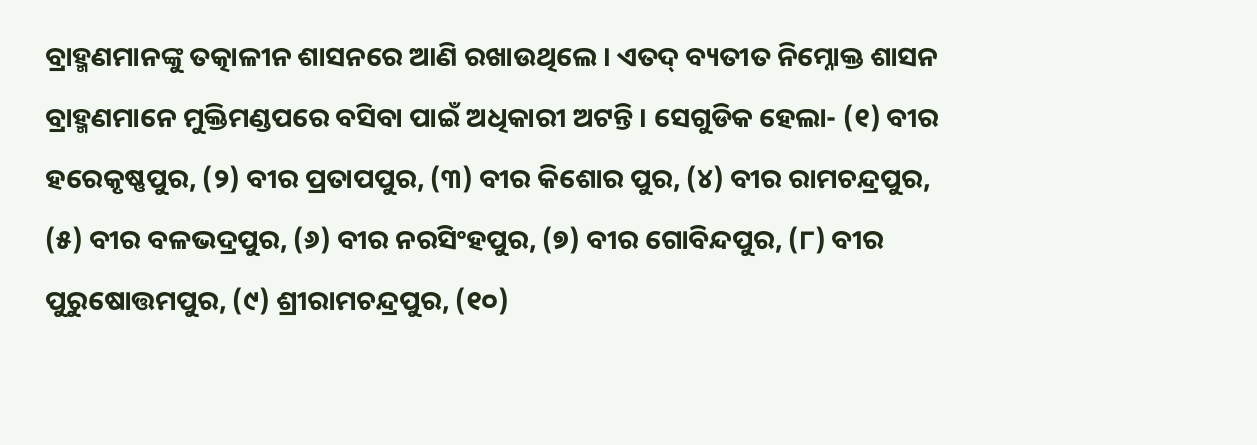ବ୍ରାହ୍ମଣମାନଙ୍କୁ ତତ୍କାଳୀନ ଶାସନରେ ଆଣି ରଖାଉଥିଲେ । ଏତଦ୍ ବ୍ୟତୀତ ନିମ୍ନୋକ୍ତ ଶାସନ ବ୍ରାହ୍ମଣମାନେ ମୁକ୍ତିମଣ୍ଡପରେ ବସିବା ପାଇଁ ଅଧିକାରୀ ଅଟନ୍ତି । ସେଗୁଡିକ ହେଲା- (୧) ବୀର ହରେକୃଷ୍ଣପୁର, (୨) ବୀର ପ୍ରତାପପୁର, (୩) ବୀର କିଶୋର ପୁର, (୪) ବୀର ରାମଚନ୍ଦ୍ରପୁର, (୫) ବୀର ବଳଭଦ୍ରପୁର, (୬) ବୀର ନରସିଂହପୁର, (୭) ବୀର ଗୋବିନ୍ଦପୁର, (୮) ବୀର ପୁରୁଷୋତ୍ତମପୁର, (୯) ଶ୍ରୀରାମଚନ୍ଦ୍ରପୁର, (୧୦)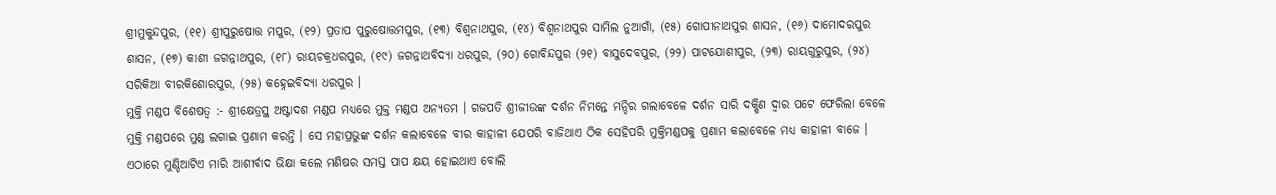ଶ୍ରୀମୁକୁନ୍ଦପୁର, (୧୧) ଶ୍ରୀପୁରୁଷୋତ୍ତ ମପୁର, (୧୨) ପ୍ରତାପ ପୁରୁଷୋତ୍ତମପୁର, (୧୩) ବିଶ୍ୱନାଥପୁର, (୧୪) ବିଶ୍ୱନାଥପୁର ସାମିଲ ନୁଆଗାଁ, (୧୫) ଗୋପୀନାଥପୁର ଶାସନ, (୧୬) ଦାମୋଦରପୁର ଶାସନ, (୧୭) କାଶୀ ଜଗନ୍ନାଥପୁର, (୧୮) ରାୟଚକ୍ରଧରପୁର, (୧୯) ଜଗନ୍ନାଥବିଦ୍ୟା ଧରପୁର, (୨୦) ଗୋବିନ୍ଦପୁର (୨୧) ବାସୁଦେବପୁର, (୨୨) ପାଟଯୋଶୀପୁର, (୨୩) ରାୟଗୁରୁପୁର, (୨୪) ସରିକିଆ ବୀରକିଶୋରପୁର, (୨୫) କହ୍ନେଇବିଦ୍ୟା ଧରପୁର ।
ମୁକ୍ତି ମଣ୍ଡପ ବିଶେଷତ୍ୱ :- ଶ୍ରୀକ୍ଷେତ୍ରସ୍ଥ ଅଷ୍ଟାଦଶ ମଣ୍ଡପ ମଧ୍ୟରେ ମୁକ୍ତ ମଣ୍ଡପ ଅନ୍ୟତମ । ଗଜପତି ଶ୍ରୀଜୀଉଙ୍କ ଦର୍ଶନ ନିମନ୍ତେ ମନ୍ଦିର ଗଲାବେଳେ ଦର୍ଶନ ସାରି ଦକ୍ଷିଣ ଦ୍ୱାର ପଟେ ଫେରିଲା ବେଳେ ମୁକ୍ତି ମଣ୍ଡପରେ ମୁଣ୍ଡ ଲଗାଇ ପ୍ରଣାମ କରନ୍ତି । ସେ ମହାପ୍ରଭୁଙ୍କ ଦର୍ଶନ କଲାବେଳେ ବୀର କାହାଳୀ ଯେପରି ବାଜିଥାଏ ଠିକ ସେହିପରି ମୁକ୍ତିମଣ୍ଡପକୁ ପ୍ରଣାମ କଲାବେଳେ ମଧ୍ୟ କାହାଳୀ ବାଜେ ।
ଏଠାରେ ମୁଣ୍ଡିଆଟିଏ ମାରି ଆଶୀର୍ବାଦ ଭିକ୍ଷା କଲେ ମଣିଷର ସମସ୍ତ ପାପ କ୍ଷୟ ହୋଇଥାଏ ବୋଲି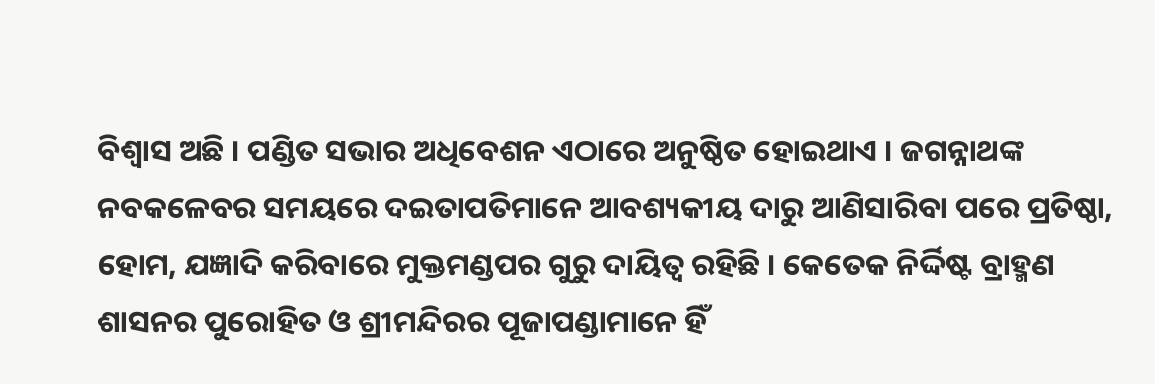ବିଶ୍ୱାସ ଅଛି । ପଣ୍ଡିତ ସଭାର ଅଧିବେଶନ ଏଠାରେ ଅନୁଷ୍ଠିତ ହୋଇଥାଏ । ଜଗନ୍ନାଥଙ୍କ ନବକଳେବର ସମୟରେ ଦଇତାପତିମାନେ ଆବଶ୍ୟକୀୟ ଦାରୁ ଆଣିସାରିବା ପରେ ପ୍ରତିଷ୍ଠା, ହୋମ, ଯଜ୍ଞାଦି କରିବାରେ ମୁକ୍ତମଣ୍ଡପର ଗୁରୁ ଦାୟିତ୍ୱ ରହିଛି । କେତେକ ନିର୍ଦ୍ଦିଷ୍ଟ ବ୍ରାହ୍ମଣ ଶାସନର ପୁରୋହିତ ଓ ଶ୍ରୀମନ୍ଦିରର ପୂଜାପଣ୍ଡାମାନେ ହିଁ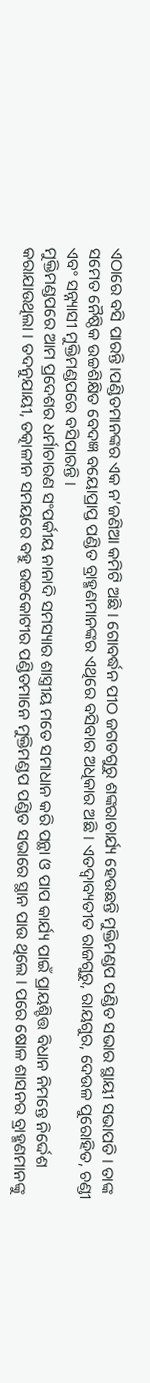ଏଠାରେ ବସି ପାରନ୍ତି ।ପଣ୍ଡିତମାନଙ୍କର ଏକ ନ’ଜଣିଆ କମିଟି ଅଛି । ଗୋବର୍ଦ୍ଧନ ପୀଠ ଜଗତଗୁରୁ ଶଙ୍କରାଚାର୍ଯ୍ୟ ହେଉଛନ୍ତି ମୁକ୍ତିମଣ୍ଡପ ପଣ୍ଡିତ ସଭାର ସ୍ଥାୟୀ ସଭାପତି । ତାଙ୍କ ସମେତ ନୈଷ୍ଠିକ ଉଚ୍ଚଶିକ୍ଷିତ ବେଦଜ୍ଞ ବୟୋପ୍ରାପ୍ତ ପଣ୍ଡିତ ବ୍ରାହ୍ମଣମାନଙ୍କର ଏଥିରେ ବସିବାର ଅଧିକାର ଅଛି । ଏତଦ୍ୱାବ୍ୟତୀତ ରାଜଗୁରୁ, ରାୟଗୁର, ଦେଉଳ ପୁରୋହିତ, ଚଣ୍ଡୀ ଏବଂ ସନ୍ନ୍ୟାସୀ ମୁକ୍ତିମଣ୍ଡପରେ ବସିପାରନ୍ତି ।
ମୁକ୍ତିମଣ୍ଡପରେ ଆମ ପ୍ରଦେଶର ଧର୍ମାଚାରଣ ସଂପର୍କୀୟ ନାନାଦି ସମସ୍ୟାର ଶାସ୍ତ୍ରୀୟ ମତେ ସମାଧାନ କରି ପନ୍ଥା ଓ ପାପ କାର୍ଯ୍ୟ ପାଇଁ ପ୍ରାୟଶ୍ଚିତ୍ତ ବିଧାନ ନିମନ୍ତେ ନିର୍ଦ୍ଦେଶ କରାଯାଉଥିଲା । ତଦନୁଯାୟୀ, ତତ୍କାଳୀନ ସମୟରେ ବହୁ ଉଚ୍ଚକୋଟୀର ପଣ୍ଡିତମାନେ ମୁକ୍ତିମଣ୍ଡପ ପଣ୍ଡିତ ସଭାରେ ସ୍ଥାନ ପାଉ ଥିଲେ । ପରେ ଷୋଳ ଶାସନର ବ୍ରାହ୍ମଣମାନଙ୍କୁ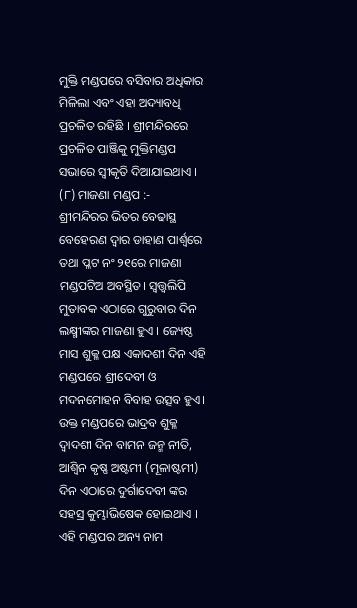ମୁକ୍ତି ମଣ୍ଡପରେ ବସିବାର ଅଧିକାର ମିଳିଲା ଏବଂ ଏହା ଅଦ୍ୟାବଧି ପ୍ରଚଳିତ ରହିଛି । ଶ୍ରୀମନ୍ଦିରରେ ପ୍ରଚଳିତ ପାଞ୍ଜିକୁ ମୁକ୍ତିମଣ୍ଡପ ସଭାରେ ସ୍ୱୀକୃତି ଦିଆଯାଇଥାଏ ।
(୮) ମାଜଣା ମଣ୍ଡପ :-
ଶ୍ରୀମନ୍ଦିରର ଭିତର ବେଢାସ୍ଥ ବେହେରଣ ଦ୍ୱାର ଡାହାଣ ପାର୍ଶ୍ୱରେ ତଥା ପ୍ଳଟ ନଂ ୨୧ରେ ମାଜଣା ମଣ୍ଡପଟିଅ ଅବସ୍ଥିତ। ସ୍ୱତ୍ତ୍ୱଲିପି ମୁତାବକ ଏଠାରେ ଗୁରୁବାର ଦିନ ଲକ୍ଷ୍ମୀଙ୍କର ମାଜଣା ହୁଏ । ଜ୍ୟେଷ୍ଠ ମାସ ଶୁକ୍ଳ ପକ୍ଷ ଏକାଦଶୀ ଦିନ ଏହି ମଣ୍ଡପରେ ଶ୍ରୀଦେବୀ ଓ ମଦନମୋହନ ବିବାହ ଉତ୍ସବ ହୁଏ।
ଉକ୍ତ ମଣ୍ଡପରେ ଭାଦ୍ରବ ଶୁକ୍ଳ ଦ୍ୱାଦଶୀ ଦିନ ବାମନ ଜନ୍ମ ନୀତି, ଆଶ୍ୱିନ କୃଷ୍ଣ ଅଷ୍ଟମୀ (ମୂଳାଷ୍ଟମୀ) ଦିନ ଏଠାରେ ଦୁର୍ଗାଦେବୀ ଙ୍କର ସହସ୍ର କୁମ୍ଭାଭିଷେକ ହୋଇଥାଏ ।
ଏହି ମଣ୍ଡପର ଅନ୍ୟ ନାମ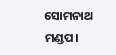ସୋମନାଥ ମଣ୍ଡପ।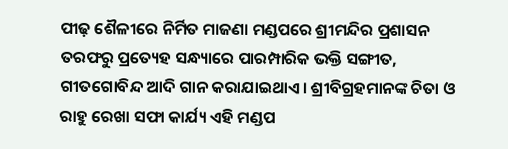ପୀଢ଼ ଶୈଳୀରେ ନିର୍ମିତ ମାଜଣା ମଣ୍ଡପରେ ଶ୍ରୀମନ୍ଦିର ପ୍ରଶାସନ ତରଫରୁ ପ୍ରତ୍ୟେହ ସନ୍ଧ୍ୟାରେ ପାରମ୍ପାରିକ ଭକ୍ତି ସଙ୍ଗୀତ, ଗୀତଗୋବିନ୍ଦ ଆଦି ଗାନ କରାଯାଇଥାଏ। ଶ୍ରୀବିଗ୍ରହମାନଙ୍କ ଚିତା ଓ ରାହୁ ରେଖା ସଫା କାର୍ଯ୍ୟ ଏହି ମଣ୍ଡପ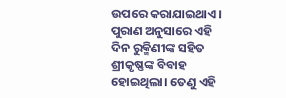ଉପରେ କରାଯାଇଥାଏ।
ପୁରାଣ ଅନୁସାରେ ଏହି ଦିନ ରୁକ୍ମିଣୀଙ୍କ ସହିତ ଶ୍ରୀକୃଷ୍ଣଙ୍କ ବିବାହ ହୋଇଥିଲା। ତେଣୁ ଏହି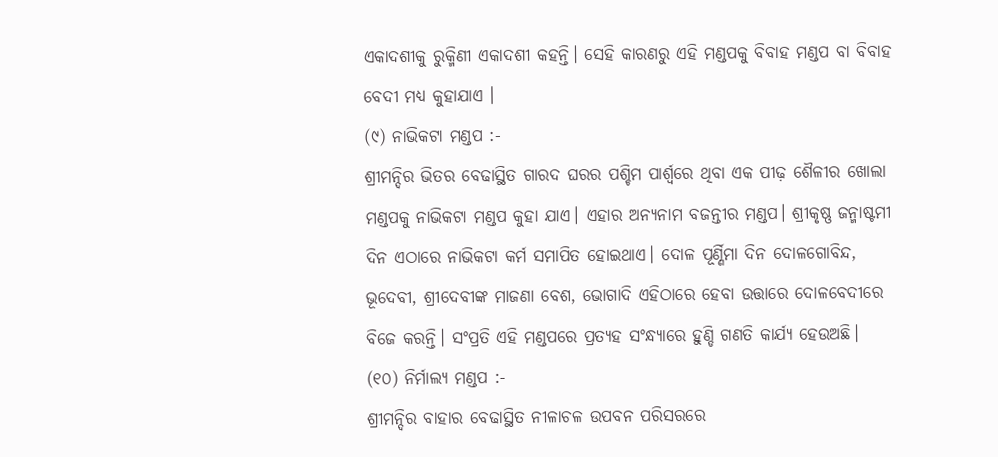ଏକାଦଶୀକୁ ରୁକ୍ମିଣୀ ଏକାଦଶୀ କହନ୍ତି। ସେହି କାରଣରୁ ଏହି ମଣ୍ଡପକୁ ବିବାହ ମଣ୍ଡପ ବା ବିବାହ ବେଦୀ ମଧ୍ଯ କୁହାଯାଏ ।
(୯) ନାଭିକଟା ମଣ୍ଡପ :-
ଶ୍ରୀମନ୍ଦିର ଭିତର ବେଢାସ୍ଥିତ ଗାରଦ ଘରର ପଶ୍ଚିମ ପାର୍ଶ୍ୱରେ ଥିବା ଏକ ପୀଢ଼ ଶୈଳୀର ଖୋଲା ମଣ୍ଡପକୁ ନାଭିକଟା ମଣ୍ଡପ କୁହା ଯାଏ। ଏହାର ଅନ୍ୟନାମ ବଜନ୍ତୀର ମଣ୍ଡପ। ଶ୍ରୀକୃଷ୍ଣ ଜନ୍ମାଷ୍ଟମୀ ଦିନ ଏଠାରେ ନାଭିକଟା କର୍ମ ସମାପିତ ହୋଇଥାଏ। ଦୋଳ ପୂର୍ଣ୍ଣିମା ଦିନ ଦୋଳଗୋବିନ୍ଦ, ଭୂଦେବୀ, ଶ୍ରୀଦେବୀଙ୍କ ମାଜଣା ବେଶ, ଭୋଗାଦି ଏହିଠାରେ ହେବା ଉତ୍ତାରେ ଦୋଳବେଦୀରେ ବିଜେ କରନ୍ତି। ସଂପ୍ରତି ଏହି ମଣ୍ଡପରେ ପ୍ରତ୍ୟହ ସଂନ୍ଧ୍ୟାରେ ହୁଣ୍ଡି ଗଣତି କାର୍ଯ୍ୟ ହେଉଅଛି।
(୧୦) ନିର୍ମାଲ୍ୟ ମଣ୍ଡପ :-
ଶ୍ରୀମନ୍ଦିର ବାହାର ବେଢାସ୍ଥିତ ନୀଳାଚଳ ଉପବନ ପରିସରରେ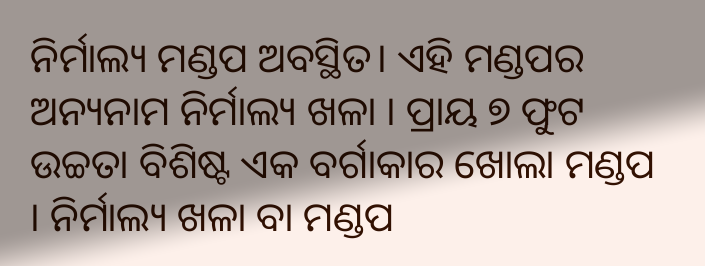ନିର୍ମାଲ୍ୟ ମଣ୍ଡପ ଅବସ୍ଥିତ। ଏହି ମଣ୍ଡପର ଅନ୍ୟନାମ ନିର୍ମାଲ୍ୟ ଖଳା । ପ୍ରାୟ ୭ ଫୁଟ ଉଚ୍ଚତା ବିଶିଷ୍ଟ ଏକ ବର୍ଗାକାର ଖୋଲା ମଣ୍ଡପ । ନିର୍ମାଲ୍ୟ ଖଳା ବା ମଣ୍ଡପ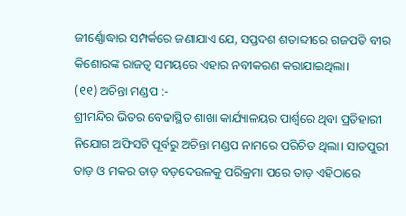ଜୀର୍ଣ୍ଣୋଦ୍ଧାର ସମ୍ପର୍କରେ ଜଣାଯାଏ ଯେ, ସପ୍ତଦଶ ଶତାବ୍ଦୀରେ ଗଜପତି ବୀର କିଶୋରଙ୍କ ରାଜତ୍ୱ ସମୟରେ ଏହାର ନବୀକରଣ କରାଯାଇଥିଲା।
(୧୧) ଅଚିନ୍ତା ମଣ୍ଡପ :-
ଶ୍ରୀମନ୍ଦିର ଭିତର ବେଢାସ୍ଥିତ ଶାଖା କାର୍ଯ୍ୟାଳୟର ପାର୍ଶ୍ୱରେ ଥିବା ପ୍ରତିହାରୀ ନିଯୋଗ ଅଫିସଟି ପୂର୍ବରୁ ଅଚିନ୍ତା ମଣ୍ଡପ ନାମରେ ପରିଚିତ ଥିଲା। ସାତପୁରୀ ତାଡ଼ ଓ ମକର ତାଡ଼ ବଡ଼ଦେଉଳକୁ ପରିକ୍ରମା ପରେ ତାଡ଼ ଏହିଠାରେ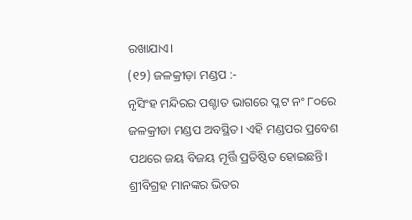ରଖାଯାଏ।
(୧୨) ଜଳକ୍ରୀଡ଼ା ମଣ୍ଡପ :-
ନୃସିଂହ ମନ୍ଦିରର ପଶ୍ଚାତ ଭାଗରେ ପ୍ଳଟ ନଂ ୮୦ରେ ଜଳକ୍ରୀଡା ମଣ୍ଡପ ଅବସ୍ଥିତ। ଏହି ମଣ୍ଡପର ପ୍ରବେଶ ପଥରେ ଜୟ ବିଜୟ ମୂର୍ତ୍ତି ପ୍ରତିଷ୍ଠିତ ହୋଇଛନ୍ତି। ଶ୍ରୀବିଗ୍ରହ ମାନଙ୍କର ଭିତର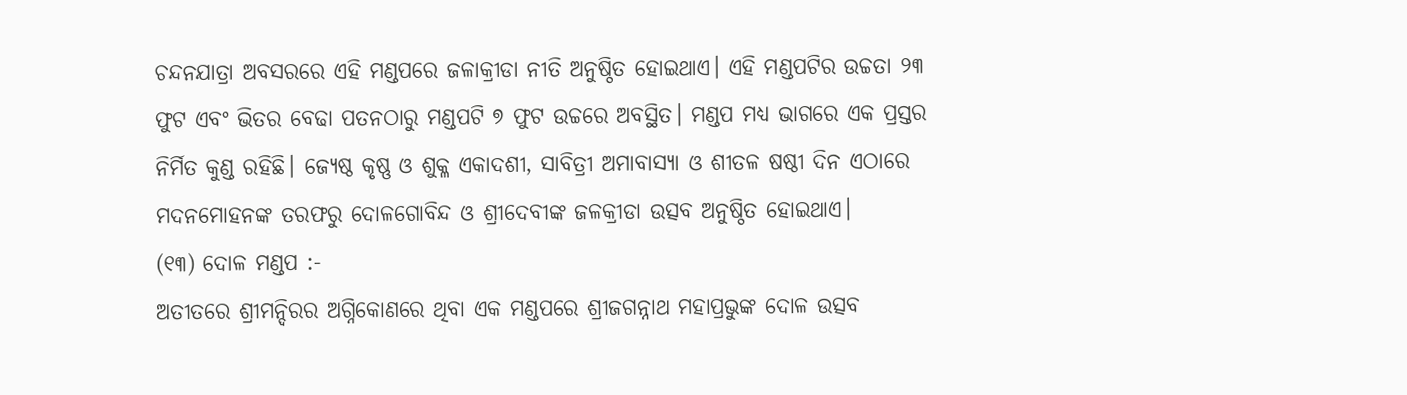ଚନ୍ଦନଯାତ୍ରା ଅବସରରେ ଏହି ମଣ୍ଡପରେ ଜଳାକ୍ରୀଡା ନୀତି ଅନୁଷ୍ଠିତ ହୋଇଥାଏ। ଏହି ମଣ୍ଡପଟିର ଉଚ୍ଚତା ୨୩ ଫୁଟ ଏବଂ ଭିତର ବେଢା ପତନଠାରୁ ମଣ୍ଡପଟି ୭ ଫୁଟ ଉଚ୍ଚରେ ଅବସ୍ଥିତ। ମଣ୍ଡପ ମଧ୍ୟ ଭାଗରେ ଏକ ପ୍ରସ୍ତର ନିର୍ମିତ କୁଣ୍ଡ ରହିଛି। ଜ୍ୟେଷ୍ଠ କୃଷ୍ଣ ଓ ଶୁକ୍ଳ ଏକାଦଶୀ, ସାବିତ୍ରୀ ଅମାବାସ୍ୟା ଓ ଶୀତଳ ଷଷ୍ଠୀ ଦିନ ଏଠାରେ ମଦନମୋହନଙ୍କ ତରଫରୁ ଦୋଳଗୋବିନ୍ଦ ଓ ଶ୍ରୀଦେବୀଙ୍କ ଜଳକ୍ରୀଡା ଉତ୍ସବ ଅନୁଷ୍ଠିତ ହୋଇଥାଏ।
(୧୩) ଦୋଳ ମଣ୍ଡପ :-
ଅତୀତରେ ଶ୍ରୀମନ୍ଦିରର ଅଗ୍ନିକୋଣରେ ଥିବା ଏକ ମଣ୍ଡପରେ ଶ୍ରୀଜଗନ୍ନାଥ ମହାପ୍ରଭୁଙ୍କ ଦୋଳ ଉତ୍ସବ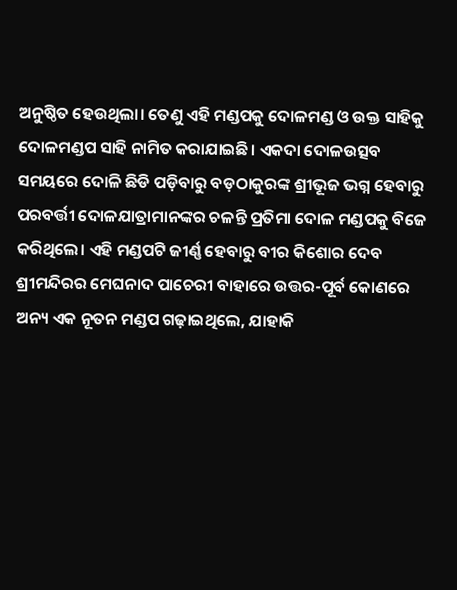ଅନୁଷ୍ଠିତ ହେଉଥିଲା। ତେଣୁ ଏହି ମଣ୍ଡପକୁ ଦୋଳମଣ୍ଡ ଓ ଉକ୍ତ ସାହିକୁ ଦୋଳମଣ୍ଡପ ସାହି ନାମିତ କରାଯାଇଛି। ଏକଦା ଦୋଳଉତ୍ସବ ସମୟରେ ଦୋଳି ଛିଡି ପଡ଼ିବାରୁ ବଡ଼ଠାକୁରଙ୍କ ଶ୍ରୀଭୂଜ ଭଗ୍ନ ହେବାରୁ ପରବର୍ତ୍ତୀ ଦୋଳଯାତ୍ରାମାନଙ୍କର ଚଳନ୍ତି ପ୍ରତିମା ଦୋଳ ମଣ୍ଡପକୁ ବିଜେ କରିଥିଲେ। ଏହି ମଣ୍ଡପଟି ଜୀର୍ଣ୍ଣ ହେବାରୁ ବୀର କିଶୋର ଦେବ ଶ୍ରୀମନ୍ଦିରର ମେଘନାଦ ପାଚେରୀ ବାହାରେ ଉତ୍ତର-ପୂର୍ବ କୋଣରେ ଅନ୍ୟ ଏକ ନୂତନ ମଣ୍ଡପ ଗଢ଼ାଇଥିଲେ, ଯାହାକି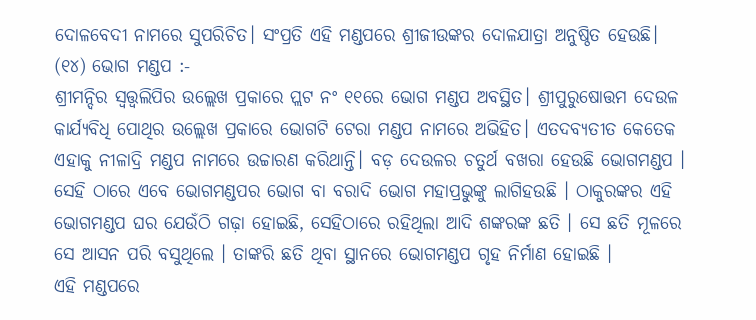ଦୋଳବେଦୀ ନାମରେ ସୁପରିଚିତ। ସଂପ୍ରତି ଏହି ମଣ୍ଡପରେ ଶ୍ରୀଜୀଉଙ୍କର ଦୋଳଯାତ୍ରା ଅନୁଷ୍ଠିତ ହେଉଛି।
(୧୪) ଭୋଗ ମଣ୍ଡପ :-
ଶ୍ରୀମନ୍ଦିର ସ୍ୱତ୍ତ୍ୱଲିପିର ଉଲ୍ଲେଖ ପ୍ରକାରେ ପ୍ଲଟ ନଂ ୧୧ରେ ଭୋଗ ମଣ୍ଡପ ଅବସ୍ଥିତ। ଶ୍ରୀପୁରୁଷୋତ୍ତମ ଦେଉଳ କାର୍ଯ୍ୟବିଧି ପୋଥିର ଉଲ୍ଲେଖ ପ୍ରକାରେ ଭୋଗଟି ଟେରା ମଣ୍ଡପ ନାମରେ ଅଭିହିତ। ଏତଦବ୍ୟତୀତ କେତେକ ଏହାକୁ ନୀଳାଦ୍ରି ମଣ୍ଡପ ନାମରେ ଉଚ୍ଚାରଣ କରିଥାନ୍ତି। ବଡ଼ ଦେଉଳର ଚତୁର୍ଥ ବଖରା ହେଉଛି ଭୋଗମଣ୍ଡପ । ସେହି ଠାରେ ଏବେ ଭୋଗମଣ୍ଡପର ଭୋଗ ବା ବରାଦି ଭୋଗ ମହାପ୍ରଭୁଙ୍କୁ ଲାଗିହଉଛି । ଠାକୁରଙ୍କର ଏହି ଭୋଗମଣ୍ଡପ ଘର ଯେଉଁଠି ଗଢ଼ା ହୋଇଛି, ସେହିଠାରେ ରହିଥିଲା ଆଦି ଶଙ୍କରଙ୍କ ଛତି । ସେ ଛତି ମୂଳରେ ସେ ଆସନ ପରି ବସୁଥିଲେ । ତାଙ୍କରି ଛତି ଥିବା ସ୍ଥାନରେ ଭୋଗମଣ୍ଡପ ଗୃହ ନିର୍ମାଣ ହୋଇଛି ।
ଏହି ମଣ୍ଡପରେ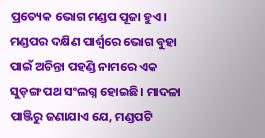ପ୍ରତ୍ୟେକ ଭୋଗ ମଣ୍ଡପ ପୂଜା ହୁଏ। ମଣ୍ଡପର ଦକ୍ଷିଣ ପାର୍ଶ୍ୱରେ ଭୋଗ ବୁହା ପାଇଁ ଅଚିନ୍ତା ପହଣ୍ଡି ନାମରେ ଏକ ସୁଡ଼ଙ୍ଗ ପଥ ସଂଲଗ୍ନ ହୋଇଛି। ମାଦଳା ପାଞ୍ଜିରୁ ଜଣାଯାଏ ଯେ, ମଣ୍ଡପଟି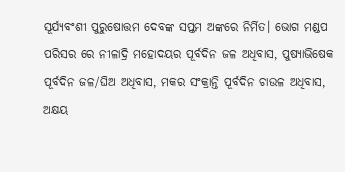ସୂର୍ଯ୍ୟବଂଶୀ ପୁରୁଷୋତ୍ତମ ଦେବଙ୍କ ସପ୍ତମ ଅଙ୍କରେ ନିର୍ମିତ। ଭୋଗ ମଣ୍ଡପ ପରିସର ରେ ନୀଳାଦ୍ରି ମହୋଦୟର ପୂର୍ବଦିନ ଜଳ ଅଧିବାସ, ପୁଷ୍ୟାଭିଷେକ ପୂର୍ବଦିନ ଜଳ/ଘିଅ ଅଧିବାସ, ମକର ସଂକ୍ରାନ୍ତି ପୂର୍ବଦିନ ଚାଉଳ ଅଧିବାସ, ଅକ୍ଷୟ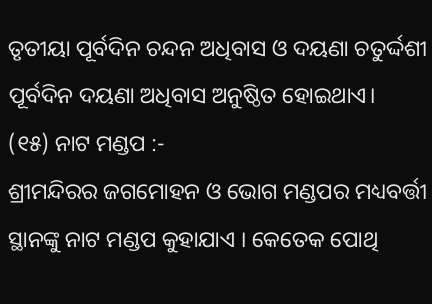ତୃତୀୟା ପୂର୍ବଦିନ ଚନ୍ଦନ ଅଧିବାସ ଓ ଦୟଣା ଚତୁର୍ଦ୍ଦଶୀ ପୂର୍ବଦିନ ଦୟଣା ଅଧିବାସ ଅନୁଷ୍ଠିତ ହୋଇଥାଏ।
(୧୫) ନାଟ ମଣ୍ଡପ :-
ଶ୍ରୀମନ୍ଦିରର ଜଗମୋହନ ଓ ଭୋଗ ମଣ୍ଡପର ମଧ୍ୟବର୍ତ୍ତୀ ସ୍ଥାନଙ୍କୁ ନାଟ ମଣ୍ଡପ କୁହାଯାଏ । କେତେକ ପୋଥି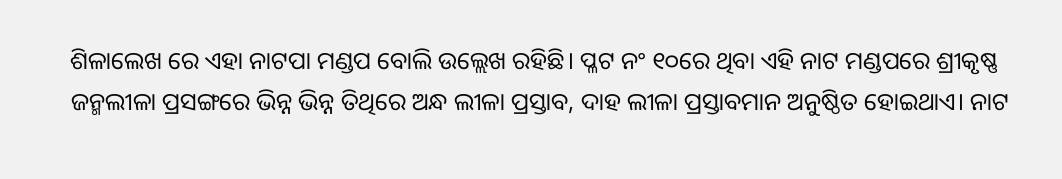ଶିଳାଲେଖ ରେ ଏହା ନାଟପା ମଣ୍ଡପ ବୋଲି ଉଲ୍ଲେଖ ରହିଛି। ପ୍ଳଟ ନଂ ୧୦ରେ ଥିବା ଏହି ନାଟ ମଣ୍ଡପରେ ଶ୍ରୀକୃଷ୍ଣ ଜନ୍ମଲୀଳା ପ୍ରସଙ୍ଗରେ ଭିନ୍ନ ଭିନ୍ନ ତିଥିରେ ଅନ୍ଧ ଲୀଳା ପ୍ରସ୍ତାବ, ଦାହ ଲୀଳା ପ୍ରସ୍ତାବମାନ ଅନୁଷ୍ଠିତ ହୋଇଥାଏ। ନାଟ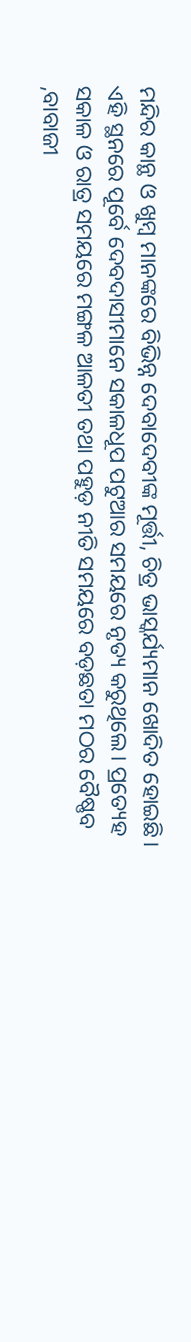ମନ୍ଦିର କାନ୍ଥ ଓ ଖୁମ୍ବ ମାନଙ୍କରେ ବିଭିନ୍ନ ଦେବାଦେବୀଙ୍କ ମୂର୍ତ୍ତୀ, ଚିତ୍ର ଭାସ୍କର୍ଯ୍ୟମାନ ଖୋଦିତ ହୋଇଛି। ଏହି ସ୍ଥନରେ ପୂର୍ବେ ଦେବଦାସୀମାନେ ସକାଳଧୂପ ପଟୁଆର ସମୟରେ ନୃତ୍ୟ କରୁଥିଲେ। ପ୍ରତ୍ୟେହ ସକାଳ ଓ ରାତ୍ର ସମୟରେ ମଙ୍ଗଳ ଆଳତୀ ତଥା ପହୁଡ଼ ନୀତି ସମୟରେ ବଡ଼ଛତା ମଠର ବୈଷ୍ଣବ ,ବାବାଜୀ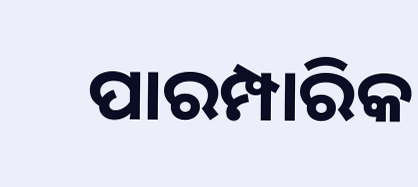ପାରମ୍ପାରିକ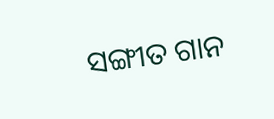ସଙ୍ଗୀତ ଗାନ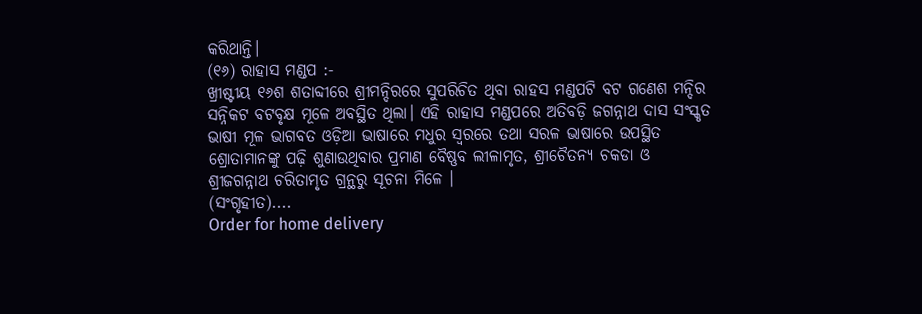କରିଥାନ୍ତି।
(୧୬) ରାହାସ ମଣ୍ଡପ :-
ଖ୍ରୀଷ୍ଟୀୟ ୧୬ଶ ଶତାବ୍ଦୀରେ ଶ୍ରୀମନ୍ଦିରରେ ସୁପରିଚିତ ଥିବା ରାହସ ମଣ୍ଡପଟି ବଟ ଗଣେଶ ମନ୍ଦିର ସନ୍ନିକଟ ବଟବୃକ୍ଷ ମୂଳେ ଅବସ୍ଥିତ ଥିଲା। ଏହି ରାହାସ ମଣ୍ଡପରେ ଅତିବଡ଼ି ଜଗନ୍ନାଥ ଦାସ ସଂସ୍କୃତ ଭାଷୀ ମୂଳ ଭାଗବତ ଓଡ଼ିଆ ଭାଷାରେ ମଧୁର ସ୍ୱରରେ ତଥା ସରଳ ଭାଷାରେ ଉପସ୍ଥିତ ଶ୍ରୋତାମାନଙ୍କୁ ପଢ଼ି ଶୁଣାଉଥିବାର ପ୍ରମାଣ ବୈଷ୍ଣବ ଲୀଳାମୃତ, ଶ୍ରୀଚୈତନ୍ୟ ଚକଡା ଓ ଶ୍ରୀଜଗନ୍ନାଥ ଚରିତାମୃତ ଗ୍ରନ୍ଥରୁ ସୂଚନା ମିଳେ ।
(ସଂଗୃହୀତ)....
Order for home delivery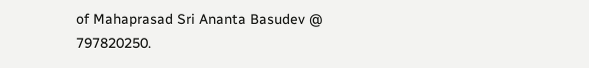of Mahaprasad Sri Ananta Basudev @ 797820250.